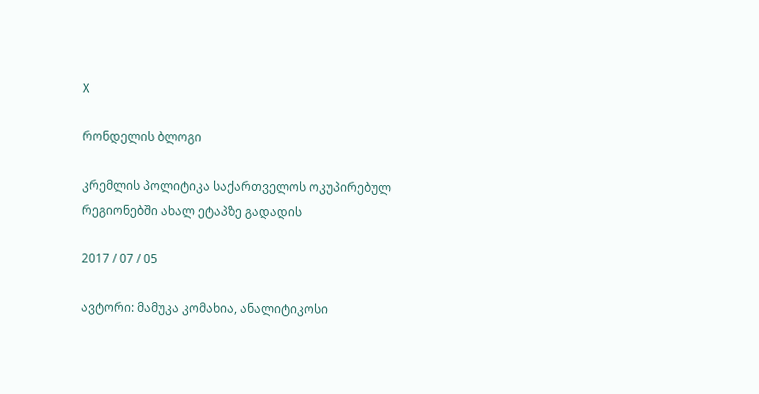X

რონდელის ბლოგი

კრემლის პოლიტიკა საქართველოს ოკუპირებულ რეგიონებში ახალ ეტაპზე გადადის

2017 / 07 / 05

ავტორი: მამუკა კომახია, ანალიტიკოსი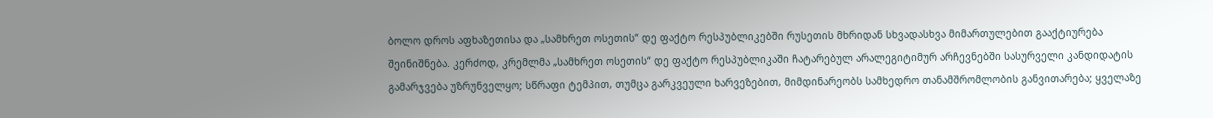ბოლო დროს აფხაზეთისა და „სამხრეთ ოსეთის“ დე ფაქტო რესპუბლიკებში რუსეთის მხრიდან სხვადასხვა მიმართულებით გააქტიურება შეინიშნება. კერძოდ, კრემლმა „სამხრეთ ოსეთის“ დე ფაქტო რესპუბლიკაში ჩატარებულ არალეგიტიმურ არჩევნებში სასურველი კანდიდატის გამარჯვება უზრუნველყო; სწრაფი ტემპით, თუმცა გარკვეული ხარვეზებით, მიმდინარეობს სამხედრო თანამშრომლობის განვითარება; ყველაზე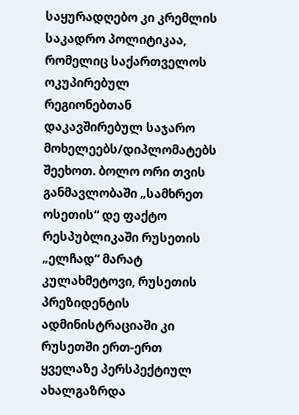საყურადღებო კი კრემლის საკადრო პოლიტიკაა, რომელიც საქართველოს ოკუპირებულ რეგიონებთან დაკავშირებულ საჯარო მოხელეებს/დიპლომატებს შეეხოთ. ბოლო ორი თვის განმავლობაში „სამხრეთ ოსეთის“ დე ფაქტო რესპუბლიკაში რუსეთის „ელჩად“ მარატ კულახმეტოვი, რუსეთის პრეზიდენტის ადმინისტრაციაში კი რუსეთში ერთ-ერთ ყველაზე პერსპექტიულ ახალგაზრდა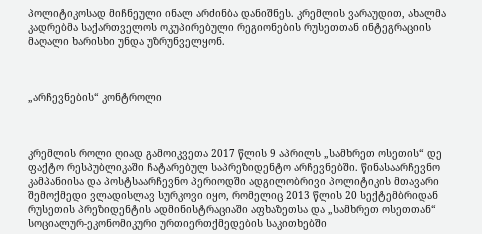პოლიტიკოსად მიჩნეული ინალ არძინბა დანიშნეს. კრემლის ვარაუდით, ახალმა კადრებმა საქართველოს ოკუპირებული რეგიონების რუსეთთან ინტეგრაციის მაღალი ხარისხი უნდა უზრუნველყონ.



„არჩევნების“ კონტროლი



კრემლის როლი ღიად გამოიკვეთა 2017 წლის 9 აპრილს „სამხრეთ ოსეთის“ დე ფაქტო რესპუბლიკაში ჩატარებულ საპრეზიდენტო არჩევნებში. წინასაარჩევნო კამპანიისა და პოსტსაარჩევნო პერიოდში ადგილობრივი პოლიტიკის მთავარი შემოქმედი ვლადისლავ სურკოვი იყო, რომელიც 2013 წლის 20 სექტემბრიდან რუსეთის პრეზიდენტის ადმინისტრაციაში აფხაზეთსა და „სამხრეთ ოსეთთან“ სოციალურ-ეკონომიკური ურთიერთქმედების საკითხებში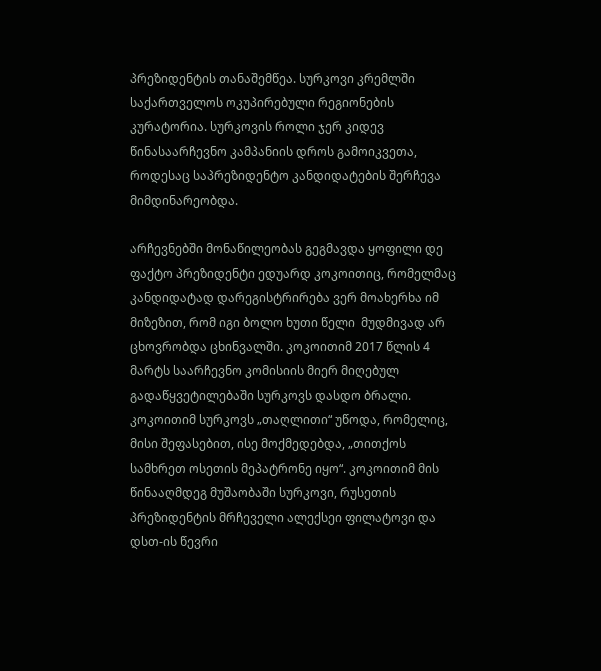პრეზიდენტის თანაშემწეა. სურკოვი კრემლში საქართველოს ოკუპირებული რეგიონების კურატორია. სურკოვის როლი ჯერ კიდევ წინასაარჩევნო კამპანიის დროს გამოიკვეთა, როდესაც საპრეზიდენტო კანდიდატების შერჩევა მიმდინარეობდა.

არჩევნებში მონაწილეობას გეგმავდა ყოფილი დე ფაქტო პრეზიდენტი ედუარდ კოკოითიც, რომელმაც კანდიდატად დარეგისტრირება ვერ მოახერხა იმ მიზეზით, რომ იგი ბოლო ხუთი წელი  მუდმივად არ ცხოვრობდა ცხინვალში. კოკოითიმ 2017 წლის 4 მარტს საარჩევნო კომისიის მიერ მიღებულ გადაწყვეტილებაში სურკოვს დასდო ბრალი. კოკოითიმ სურკოვს „თაღლითი“ უწოდა, რომელიც, მისი შეფასებით, ისე მოქმედებდა, „თითქოს სამხრეთ ოსეთის მეპატრონე იყო“. კოკოითიმ მის წინააღმდეგ მუშაობაში სურკოვი, რუსეთის პრეზიდენტის მრჩეველი ალექსეი ფილატოვი და დსთ-ის წევრი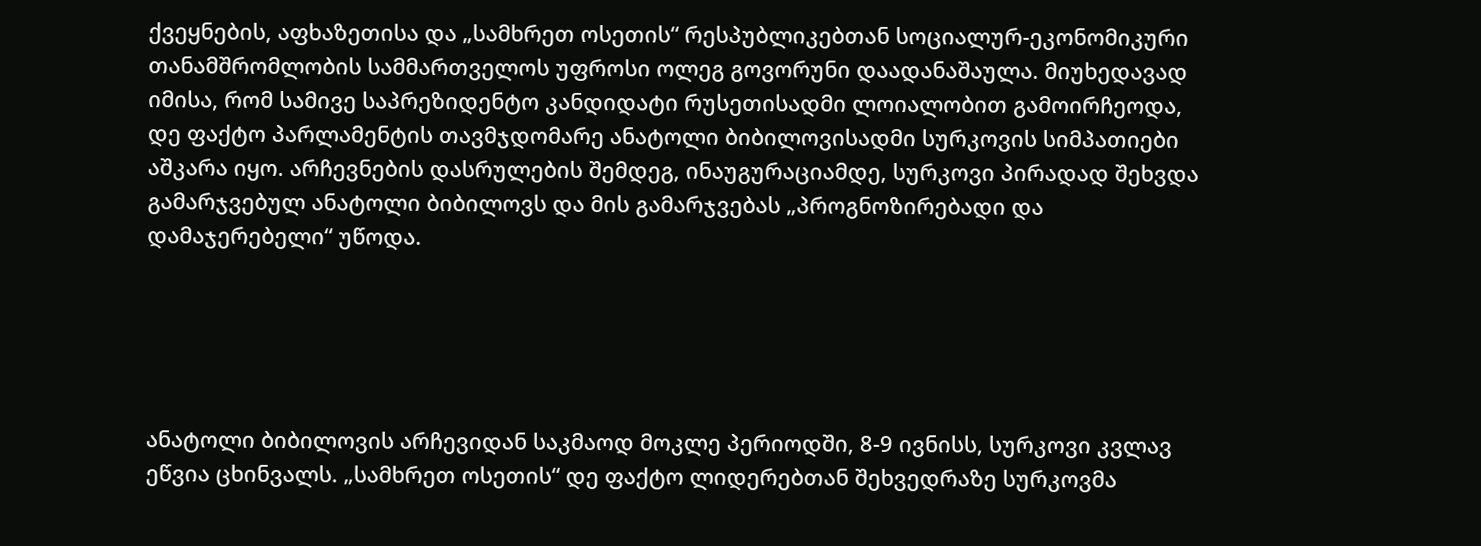ქვეყნების, აფხაზეთისა და „სამხრეთ ოსეთის“ რესპუბლიკებთან სოციალურ-ეკონომიკური თანამშრომლობის სამმართველოს უფროსი ოლეგ გოვორუნი დაადანაშაულა. მიუხედავად იმისა, რომ სამივე საპრეზიდენტო კანდიდატი რუსეთისადმი ლოიალობით გამოირჩეოდა, დე ფაქტო პარლამენტის თავმჯდომარე ანატოლი ბიბილოვისადმი სურკოვის სიმპათიები აშკარა იყო. არჩევნების დასრულების შემდეგ, ინაუგურაციამდე, სურკოვი პირადად შეხვდა გამარჯვებულ ანატოლი ბიბილოვს და მის გამარჯვებას „პროგნოზირებადი და დამაჯერებელი“ უწოდა.





ანატოლი ბიბილოვის არჩევიდან საკმაოდ მოკლე პერიოდში, 8-9 ივნისს, სურკოვი კვლავ ეწვია ცხინვალს. „სამხრეთ ოსეთის“ დე ფაქტო ლიდერებთან შეხვედრაზე სურკოვმა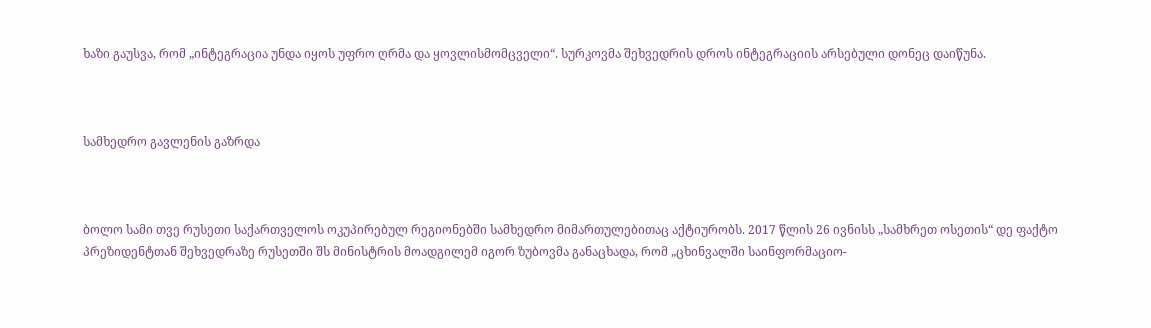ხაზი გაუსვა, რომ „ინტეგრაცია უნდა იყოს უფრო ღრმა და ყოვლისმომცველი“. სურკოვმა შეხვედრის დროს ინტეგრაციის არსებული დონეც დაიწუნა.



სამხედრო გავლენის გაზრდა



ბოლო სამი თვე რუსეთი საქართველოს ოკუპირებულ რეგიონებში სამხედრო მიმართულებითაც აქტიურობს. 2017 წლის 26 ივნისს „სამხრეთ ოსეთის“ დე ფაქტო პრეზიდენტთან შეხვედრაზე რუსეთში შს მინისტრის მოადგილემ იგორ ზუბოვმა განაცხადა, რომ „ცხინვალში საინფორმაციო-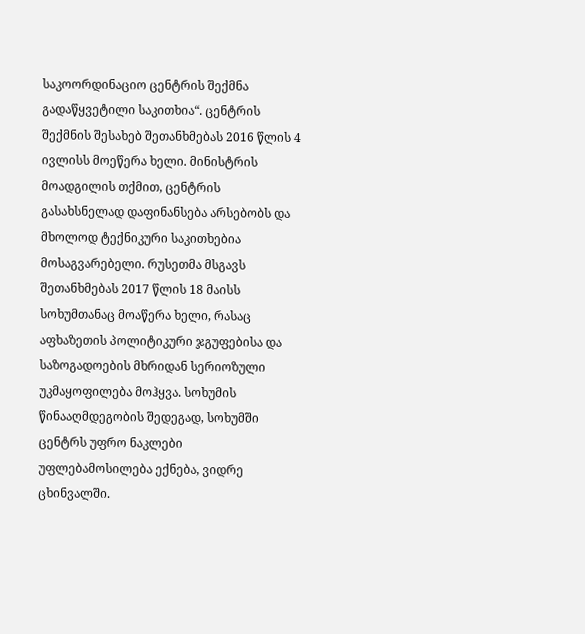საკოორდინაციო ცენტრის შექმნა გადაწყვეტილი საკითხია“. ცენტრის შექმნის შესახებ შეთანხმებას 2016 წლის 4 ივლისს მოეწერა ხელი. მინისტრის მოადგილის თქმით, ცენტრის გასახსნელად დაფინანსება არსებობს და მხოლოდ ტექნიკური საკითხებია მოსაგვარებელი. რუსეთმა მსგავს შეთანხმებას 2017 წლის 18 მაისს სოხუმთანაც მოაწერა ხელი, რასაც აფხაზეთის პოლიტიკური ჯგუფებისა და საზოგადოების მხრიდან სერიოზული უკმაყოფილება მოჰყვა. სოხუმის წინააღმდეგობის შედეგად, სოხუმში ცენტრს უფრო ნაკლები უფლებამოსილება ექნება, ვიდრე ცხინვალში.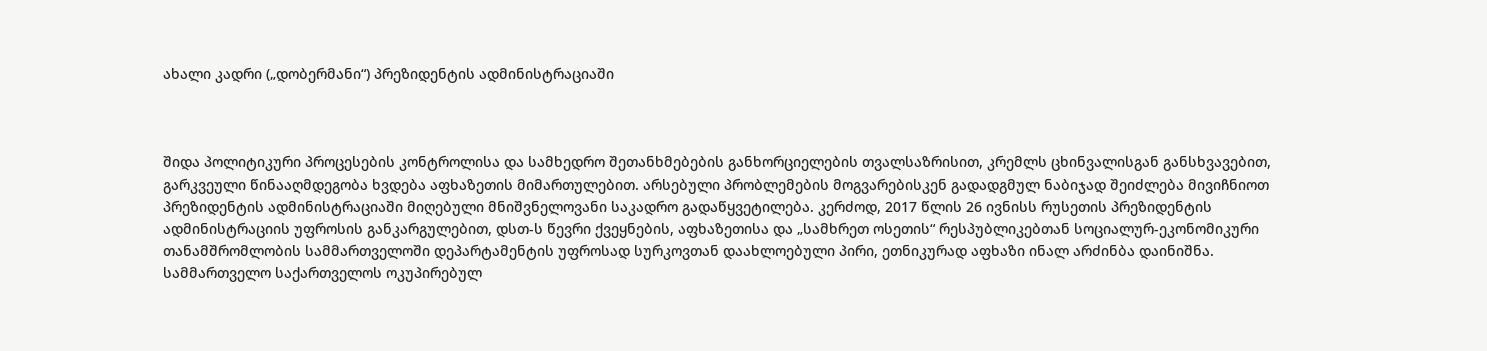ახალი კადრი („დობერმანი“) პრეზიდენტის ადმინისტრაციაში



შიდა პოლიტიკური პროცესების კონტროლისა და სამხედრო შეთანხმებების განხორციელების თვალსაზრისით, კრემლს ცხინვალისგან განსხვავებით, გარკვეული წინააღმდეგობა ხვდება აფხაზეთის მიმართულებით. არსებული პრობლემების მოგვარებისკენ გადადგმულ ნაბიჯად შეიძლება მივიჩნიოთ პრეზიდენტის ადმინისტრაციაში მიღებული მნიშვნელოვანი საკადრო გადაწყვეტილება. კერძოდ, 2017 წლის 26 ივნისს რუსეთის პრეზიდენტის ადმინისტრაციის უფროსის განკარგულებით, დსთ-ს წევრი ქვეყნების, აფხაზეთისა და „სამხრეთ ოსეთის“ რესპუბლიკებთან სოციალურ-ეკონომიკური თანამშრომლობის სამმართველოში დეპარტამენტის უფროსად სურკოვთან დაახლოებული პირი, ეთნიკურად აფხაზი ინალ არძინბა დაინიშნა. სამმართველო საქართველოს ოკუპირებულ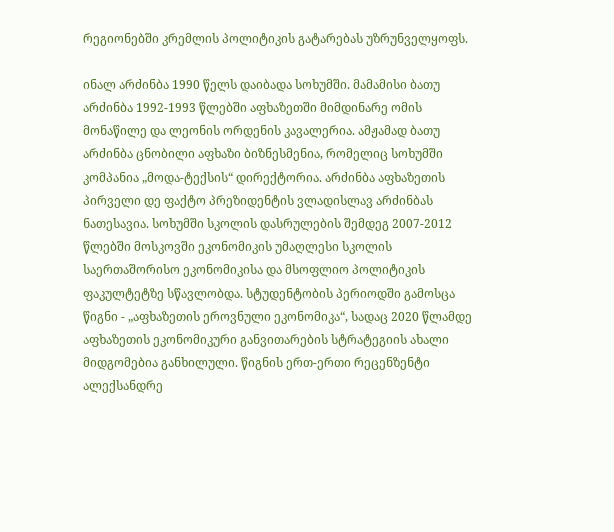რეგიონებში კრემლის პოლიტიკის გატარებას უზრუნველყოფს.

ინალ არძინბა 1990 წელს დაიბადა სოხუმში. მამამისი ბათუ არძინბა 1992-1993 წლებში აფხაზეთში მიმდინარე ომის მონაწილე და ლეონის ორდენის კავალერია. ამჟამად ბათუ არძინბა ცნობილი აფხაზი ბიზნესმენია, რომელიც სოხუმში კომპანია „მოდა-ტექსის“ დირექტორია. არძინბა აფხაზეთის პირველი დე ფაქტო პრეზიდენტის ვლადისლავ არძინბას ნათესავია. სოხუმში სკოლის დასრულების შემდეგ 2007-2012 წლებში მოსკოვში ეკონომიკის უმაღლესი სკოლის საერთაშორისო ეკონომიკისა და მსოფლიო პოლიტიკის ფაკულტეტზე სწავლობდა. სტუდენტობის პერიოდში გამოსცა წიგნი - „აფხაზეთის ეროვნული ეკონომიკა“, სადაც 2020 წლამდე აფხაზეთის ეკონომიკური განვითარების სტრატეგიის ახალი მიდგომებია განხილული. წიგნის ერთ-ერთი რეცენზენტი ალექსანდრე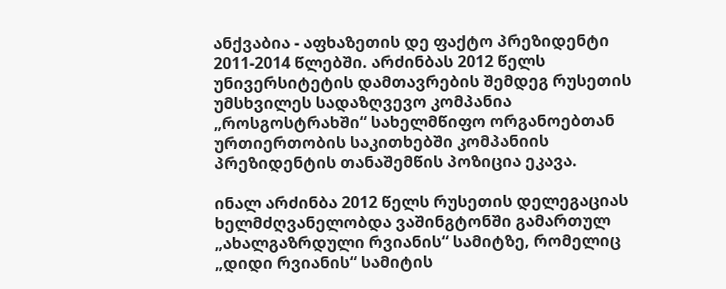ანქვაბია - აფხაზეთის დე ფაქტო პრეზიდენტი 2011-2014 წლებში. არძინბას 2012 წელს უნივერსიტეტის დამთავრების შემდეგ რუსეთის უმსხვილეს სადაზღვევო კომპანია „როსგოსტრახში“ სახელმწიფო ორგანოებთან ურთიერთობის საკითხებში კომპანიის პრეზიდენტის თანაშემწის პოზიცია ეკავა.

ინალ არძინბა 2012 წელს რუსეთის დელეგაციას ხელმძღვანელობდა ვაშინგტონში გამართულ „ახალგაზრდული რვიანის“ სამიტზე, რომელიც „დიდი რვიანის“ სამიტის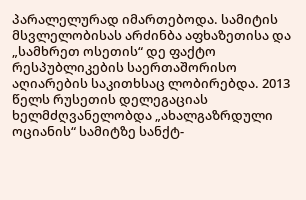პარალელურად იმართებოდა. სამიტის მსვლელობისას არძინბა აფხაზეთისა და „სამხრეთ ოსეთის“ დე ფაქტო რესპუბლიკების საერთაშორისო აღიარების საკითხსაც ლობირებდა. 2013 წელს რუსეთის დელეგაციას ხელმძღვანელობდა „ახალგაზრდული ოციანის“ სამიტზე სანქტ-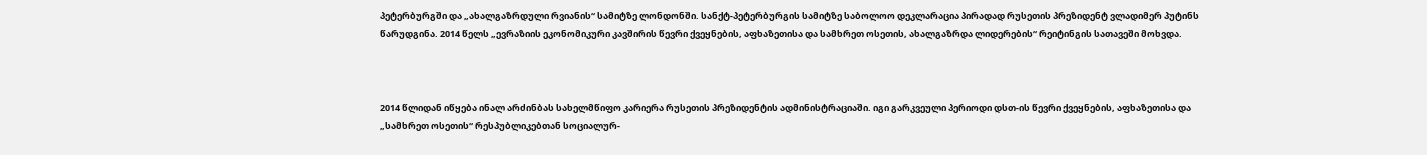პეტერბურგში და „ახალგაზრდული რვიანის“ სამიტზე ლონდონში. სანქტ-პეტერბურგის სამიტზე საბოლოო დეკლარაცია პირადად რუსეთის პრეზიდენტ ვლადიმერ პუტინს წარუდგინა. 2014 წელს „ევრაზიის ეკონომიკური კავშირის წევრი ქვეყნების, აფხაზეთისა და სამხრეთ ოსეთის, ახალგაზრდა ლიდერების“ რეიტინგის სათავეში მოხვდა.



2014 წლიდან იწყება ინალ არძინბას სახელმწიფო კარიერა რუსეთის პრეზიდენტის ადმინისტრაციაში. იგი გარკვეული პერიოდი დსთ-ის წევრი ქვეყნების, აფხაზეთისა და „სამხრეთ ოსეთის“ რესპუბლიკებთან სოციალურ-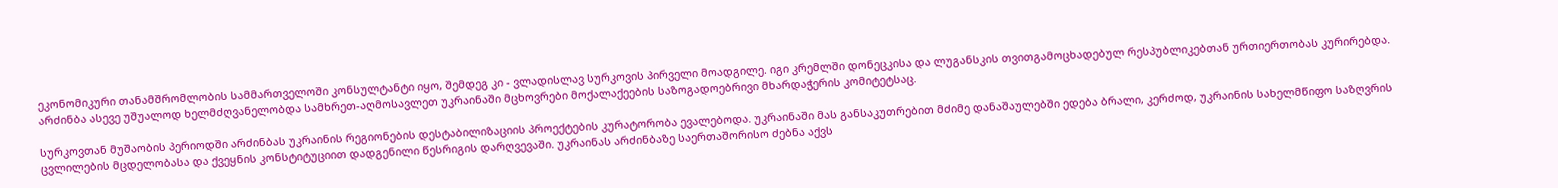ეკონომიკური თანამშრომლობის სამმართველოში კონსულტანტი იყო, შემდეგ კი - ვლადისლავ სურკოვის პირველი მოადგილე. იგი კრემლში დონეცკისა და ლუგანსკის თვითგამოცხადებულ რესპუბლიკებთან ურთიერთობას კურირებდა. არძინბა ასევე უშუალოდ ხელმძღვანელობდა სამხრეთ-აღმოსავლეთ უკრაინაში მცხოვრები მოქალაქეების საზოგადოებრივი მხარდაჭერის კომიტეტსაც.

სურკოვთან მუშაობის პერიოდში არძინბას უკრაინის რეგიონების დესტაბილიზაციის პროექტების კურატორობა ევალებოდა. უკრაინაში მას განსაკუთრებით მძიმე დანაშაულებში ედება ბრალი, კერძოდ, უკრაინის სახელმწიფო საზღვრის ცვლილების მცდელობასა და ქვეყნის კონსტიტუციით დადგენილი წესრიგის დარღვევაში. უკრაინას არძინბაზე საერთაშორისო ძებნა აქვს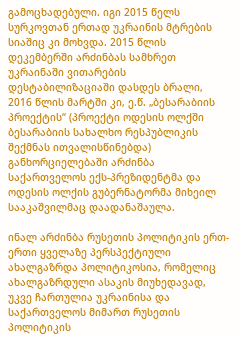გამოცხადებული. იგი 2015 წელს სურკოვთან ერთად უკრაინის მტრების სიაშიც კი მოხვდა. 2015 წლის დეკემბერში არძინბას სამხრეთ უკრაინაში ვითარების დესტაბილიზაციაში დასდეს ბრალი, 2016 წლის მარტში კი, ე.წ. „ბესარაბიის პროექტის“ (პროექტი ოდესის ოლქში ბესარაბიის სახალხო რესპუბლიკის შექმნას ითვალისწინებდა) განხორციელებაში არძინბა საქართველოს ექს-პრეზიდენტმა და ოდესის ოლქის გუბერნატორმა მიხეილ სააკაშვილმაც დაადანაშაულა.

ინალ არძინბა რუსეთის პოლიტიკის ერთ-ერთი ყველაზე პერსპექტიული ახალგაზრდა პოლიტიკოსია, რომელიც ახალგაზრდული ასაკის მიუხედავად, უკვე ჩართულია უკრაინისა და საქართველოს მიმართ რუსეთის პოლიტიკის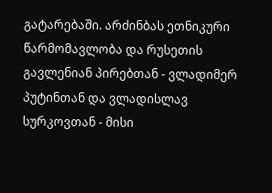გატარებაში. არძინბას ეთნიკური წარმომავლობა და რუსეთის გავლენიან პირებთან - ვლადიმერ პუტინთან და ვლადისლავ სურკოვთან - მისი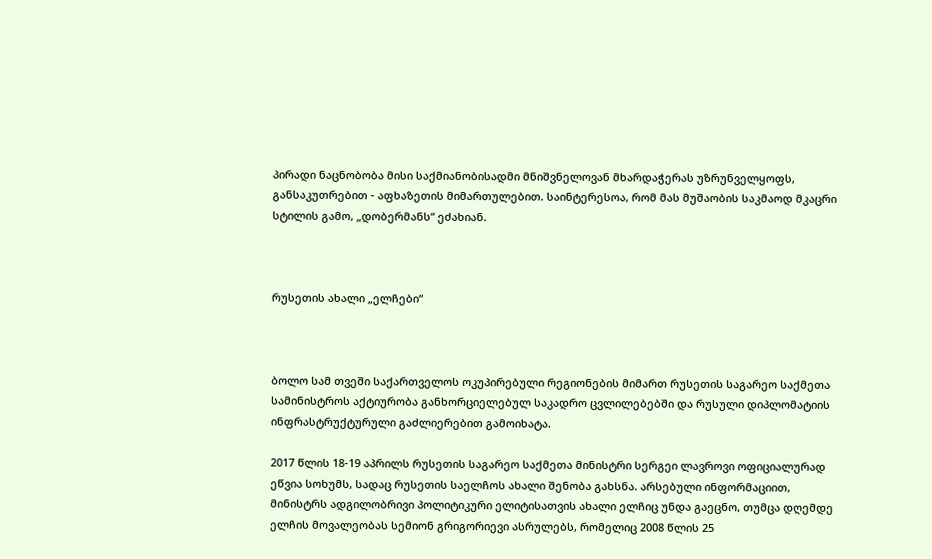პირადი ნაცნობობა მისი საქმიანობისადმი მნიშვნელოვან მხარდაჭერას უზრუნველყოფს, განსაკუთრებით - აფხაზეთის მიმართულებით. საინტერესოა, რომ მას მუშაობის საკმაოდ მკაცრი სტილის გამო, „დობერმანს“ ეძახიან.



რუსეთის ახალი „ელჩები“



ბოლო სამ თვეში საქართველოს ოკუპირებული რეგიონების მიმართ რუსეთის საგარეო საქმეთა სამინისტროს აქტიურობა განხორციელებულ საკადრო ცვლილებებში და რუსული დიპლომატიის ინფრასტრუქტურული გაძლიერებით გამოიხატა.

2017 წლის 18-19 აპრილს რუსეთის საგარეო საქმეთა მინისტრი სერგეი ლავროვი ოფიციალურად ეწვია სოხუმს, სადაც რუსეთის საელჩოს ახალი შენობა გახსნა. არსებული ინფორმაციით, მინისტრს ადგილობრივი პოლიტიკური ელიტისათვის ახალი ელჩიც უნდა გაეცნო, თუმცა დღემდე ელჩის მოვალეობას სემიონ გრიგორიევი ასრულებს, რომელიც 2008 წლის 25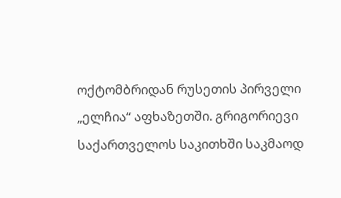ოქტომბრიდან რუსეთის პირველი „ელჩია“ აფხაზეთში. გრიგორიევი საქართველოს საკითხში საკმაოდ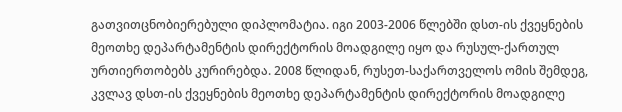გათვითცნობიერებული დიპლომატია. იგი 2003-2006 წლებში დსთ-ის ქვეყნების მეოთხე დეპარტამენტის დირექტორის მოადგილე იყო და რუსულ-ქართულ ურთიერთობებს კურირებდა. 2008 წლიდან, რუსეთ-საქართველოს ომის შემდეგ, კვლავ დსთ-ის ქვეყნების მეოთხე დეპარტამენტის დირექტორის მოადგილე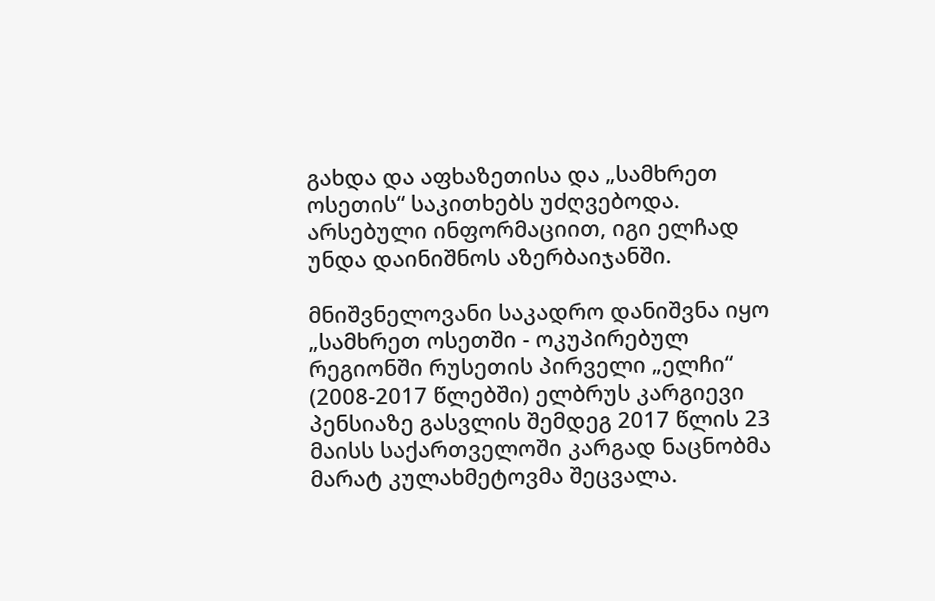გახდა და აფხაზეთისა და „სამხრეთ ოსეთის“ საკითხებს უძღვებოდა. არსებული ინფორმაციით, იგი ელჩად უნდა დაინიშნოს აზერბაიჯანში.

მნიშვნელოვანი საკადრო დანიშვნა იყო „სამხრეთ ოსეთში - ოკუპირებულ რეგიონში რუსეთის პირველი „ელჩი“ (2008-2017 წლებში) ელბრუს კარგიევი პენსიაზე გასვლის შემდეგ 2017 წლის 23 მაისს საქართველოში კარგად ნაცნობმა მარატ კულახმეტოვმა შეცვალა.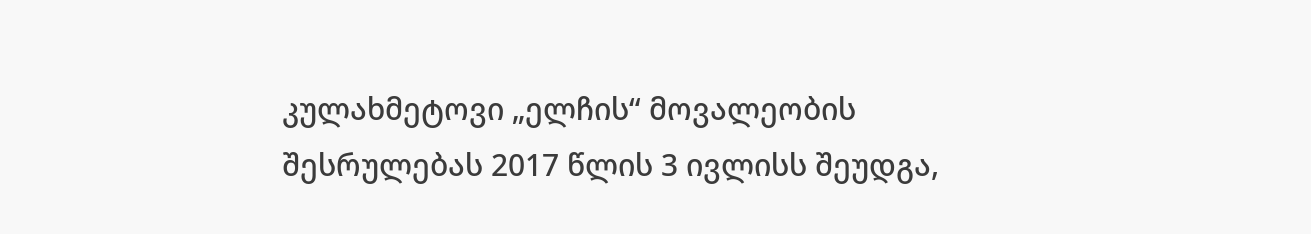კულახმეტოვი „ელჩის“ მოვალეობის შესრულებას 2017 წლის 3 ივლისს შეუდგა,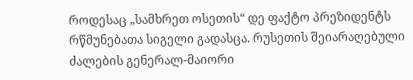როდესაც „სამხრეთ ოსეთის“ დე ფაქტო პრეზიდენტს რწმუნებათა სიგელი გადასცა. რუსეთის შეიარაღებული ძალების გენერალ-მაიორი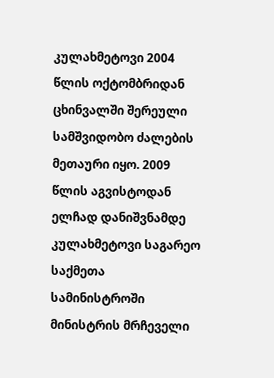კულახმეტოვი 2004 წლის ოქტომბრიდან ცხინვალში შერეული სამშვიდობო ძალების მეთაური იყო. 2009 წლის აგვისტოდან ელჩად დანიშვნამდე კულახმეტოვი საგარეო საქმეთა სამინისტროში მინისტრის მრჩეველი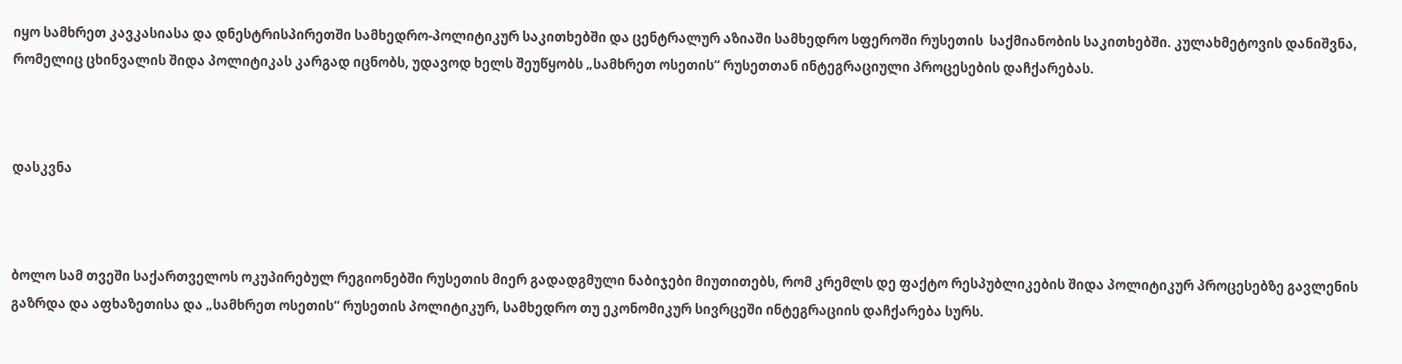იყო სამხრეთ კავკასიასა და დნესტრისპირეთში სამხედრო-პოლიტიკურ საკითხებში და ცენტრალურ აზიაში სამხედრო სფეროში რუსეთის  საქმიანობის საკითხებში. კულახმეტოვის დანიშვნა, რომელიც ცხინვალის შიდა პოლიტიკას კარგად იცნობს, უდავოდ ხელს შეუწყობს „სამხრეთ ოსეთის“ რუსეთთან ინტეგრაციული პროცესების დაჩქარებას.



დასკვნა



ბოლო სამ თვეში საქართველოს ოკუპირებულ რეგიონებში რუსეთის მიერ გადადგმული ნაბიჯები მიუთითებს, რომ კრემლს დე ფაქტო რესპუბლიკების შიდა პოლიტიკურ პროცესებზე გავლენის გაზრდა და აფხაზეთისა და „სამხრეთ ოსეთის“ რუსეთის პოლიტიკურ, სამხედრო თუ ეკონომიკურ სივრცეში ინტეგრაციის დაჩქარება სურს.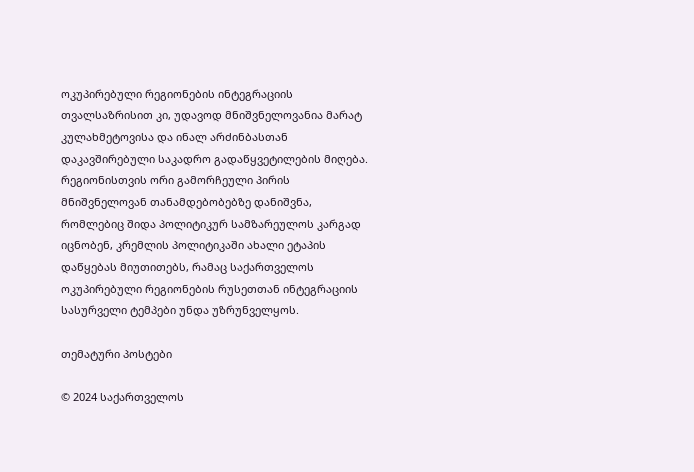ოკუპირებული რეგიონების ინტეგრაციის თვალსაზრისით კი, უდავოდ მნიშვნელოვანია მარატ კულახმეტოვისა და ინალ არძინბასთან დაკავშირებული საკადრო გადაწყვეტილების მიღება. რეგიონისთვის ორი გამორჩეული პირის მნიშვნელოვან თანამდებობებზე დანიშვნა, რომლებიც შიდა პოლიტიკურ სამზარეულოს კარგად იცნობენ, კრემლის პოლიტიკაში ახალი ეტაპის დაწყებას მიუთითებს, რამაც საქართველოს ოკუპირებული რეგიონების რუსეთთან ინტეგრაციის სასურველი ტემპები უნდა უზრუნველყოს.

თემატური პოსტები

© 2024 საქართველოს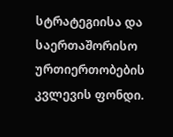სტრატეგიისა და საერთაშორისო ურთიერთობების კვლევის ფონდი.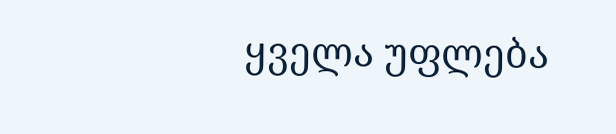ყველა უფლება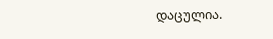დაცულია.